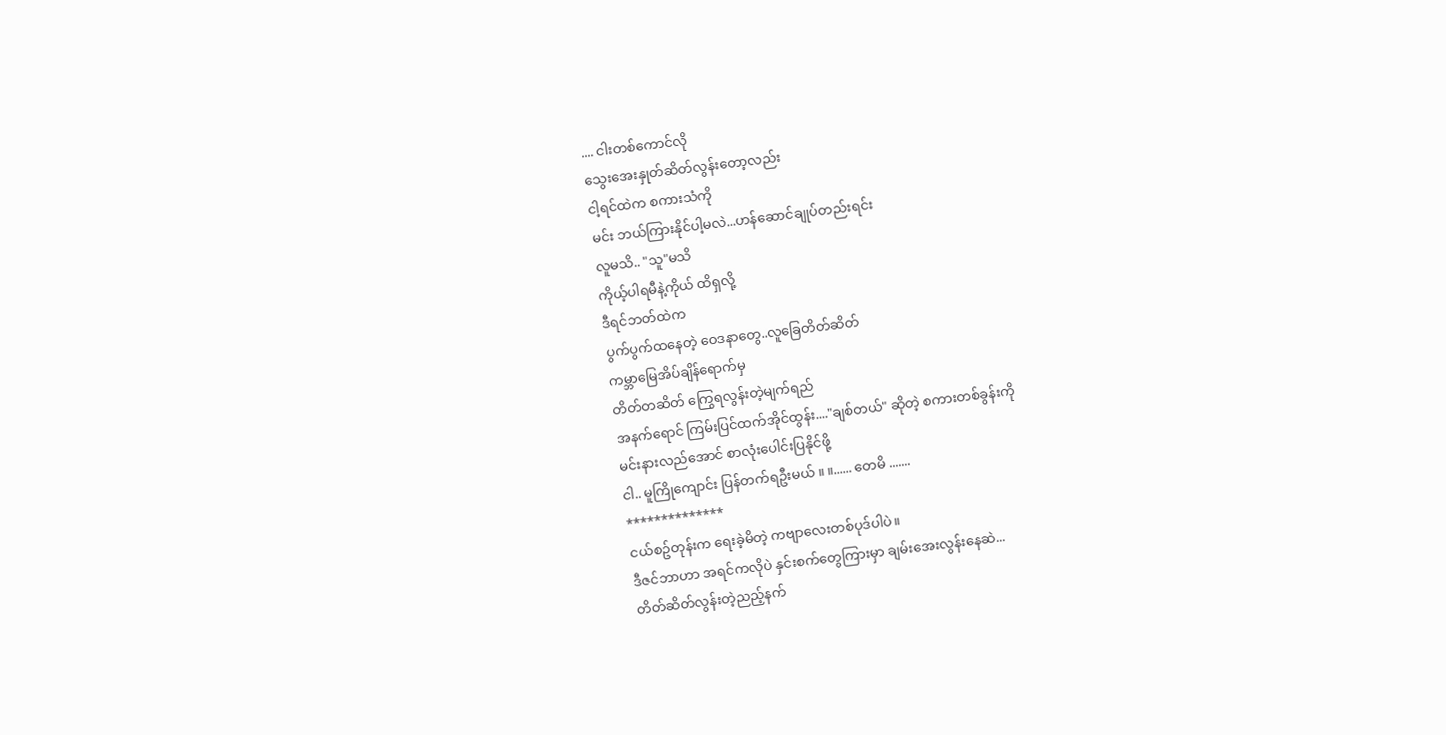.... ငါးတစ်ကောင်လို
သွေးအေးနှုတ်ဆိတ်လွန်းတော့လည်း
ငါ့ရင်ထဲက စကားသံကို
မင်း ဘယ်ကြားနိုင်ပါ့မလဲ...ဟန်ဆောင်ချုပ်တည်းရင်း
လူမသိ.. "သူ"မသိ
ကိုယ့်ပါရမီနဲ့ကိုယ် ထိရှလို့
ဒီရင်ဘတ်ထဲက
ပွက်ပွက်ထနေတဲ့ ဝေဒနာတွေ..လူခြေတိတ်ဆိတ်
ကမ္ဘာမြေအိပ်ချိန်ရောက်မှ
တိတ်တဆိတ် ကြွေရလွန်းတဲ့မျက်ရည်
အနက်ရောင် ကြမ်းပြင်ထက်အိုင်ထွန်း...."ချစ်တယ်" ဆိုတဲ့ စကားတစ်ခွန်းကို
မင်းနားလည်အောင် စာလုံးပေါင်းပြနိုင်ဖို့
ငါ.. မူကြိုကျောင်း ပြန်တက်ရဦးမယ် ။ ။...... တေမိ .......
**************
ငယ်စဥ်တုန်းက ရေးခဲ့မိတဲ့ ကဗျာလေးတစ်ပုဒ်ပါပဲ။
ဒီဇင်ဘာဟာ အရင်ကလိုပဲ နှင်းစက်တွေကြားမှာ ချမ်းအေးလွန်းနေဆဲ...
တိတ်ဆိတ်လွန်းတဲ့ညည့်နက်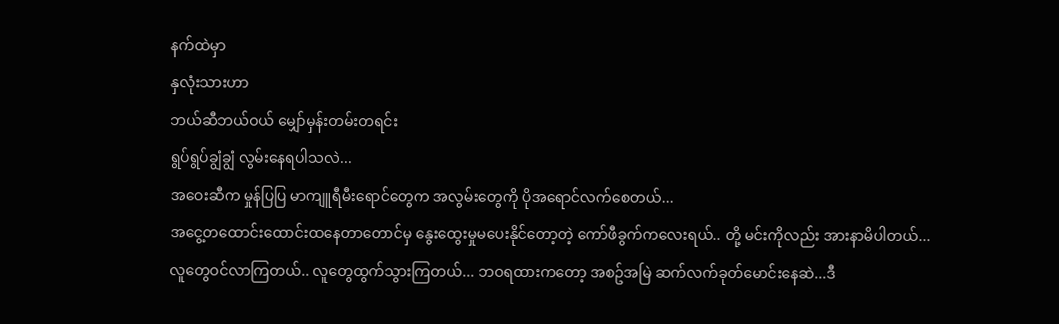နက်ထဲမှာ
နှလုံးသားဟာ
ဘယ်ဆီဘယ်ဝယ် မျှော်မှန်းတမ်းတရင်း
ရွပ်ရွပ်ချွံချွံ လွမ်းနေရပါသလဲ...
အဝေးဆီက မှုန်ပြပြ မာကျူရီမီးရောင်တွေက အလွမ်းတွေကို ပိုအရောင်လက်စေတယ်...
အငွေ့တထောင်းထောင်းထနေတာတောင်မှ နွေးထွေးမှုမပေးနိုင်တော့တဲ့ ကော်ဖီခွက်ကလေးရယ်.. တို့ မင်းကိုလည်း အားနာမိပါတယ်...
လူတွေဝင်လာကြတယ်.. လူတွေထွက်သွားကြတယ်... ဘဝရထားကတော့ အစဥ်အမြဲ ဆက်လက်ခုတ်မောင်းနေဆဲ...ဒီ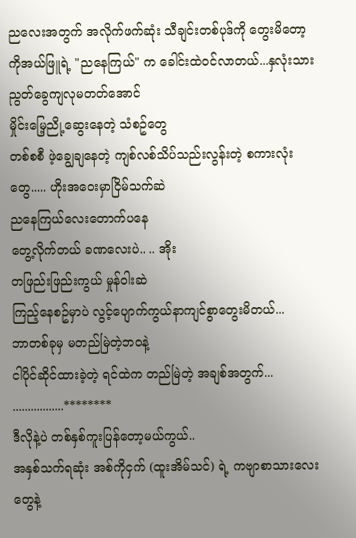ညလေးအတွက် အလိုက်ဖက်ဆုံး သီချင်းတစ်ပုဒ်ကို တွေးမိတော့
ကိုအယ်ဖြူရဲ့ "ညနေကြယ်" က ခေါင်းထဲဝင်လာတယ်...နှလုံးသားညွတ်ခွေကျလုမတတ်အောင်
မှိုင်းမြေ့ညို့ဆွေးနေတဲ့ သံစဥ်တွေ
တစ်စစီ ဖဲ့ချွေချနေတဲ့ ကျစ်လစ်သိပ်သည်းလွန်းတဲ့ စကားလုံးတွေ..... ဟိုးအဝေးမှာငြိမ်သက်ဆဲ
ညနေကြယ်လေးတောက်ပနေ
တွေ့လိုက်တယ် ခဏလေးပဲ.. .. အိုး
တဖြည်းဖြည်းကွယ် မှုန်ဝါးဆဲ
ကြည့်နေစဥ်မှာပဲ လွင့်ပျောက်ကွယ်နာကျင်စွာတွေးမိတယ်...
ဘာတစ်ခုမှ မတည်မြဲတဲ့ဘဝနဲ့
ငါပိုင်ဆိုင်ထားခဲ့တဲ့ ရင်ထဲက တည်မြဲတဲ့ အချစ်အတွက်... .................********
ဒီလိုနဲ့ပဲ တစ်နှစ်ကူးပြန်တော့မယ်ကွယ်..
အနှစ်သက်ရဆုံး အစ်ကိုငှက် (ထူးအိမ်သင်) ရဲ့ ကဗျာစာသားလေးတွေနဲ့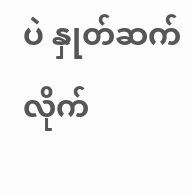ပဲ နှုတ်ဆက်လိုက်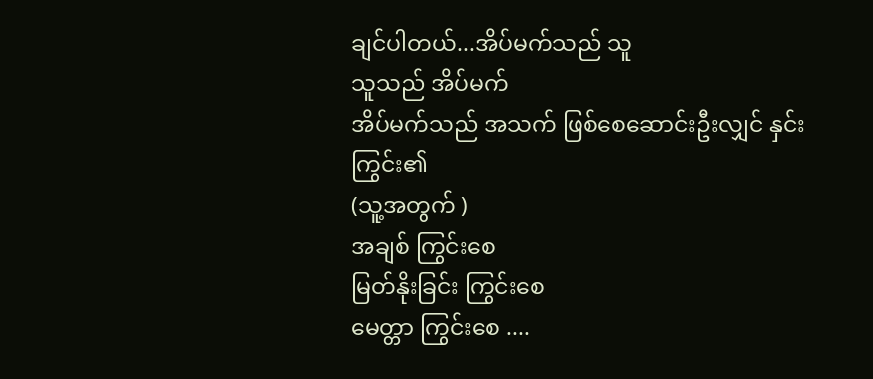ချင်ပါတယ်...အိပ်မက်သည် သူ
သူသည် အိပ်မက်
အိပ်မက်သည် အသက် ဖြစ်စေဆောင်းဦးလျှင် နှင်းကြွင်း၏
(သူ့အတွက် )
အချစ် ကြွင်းစေ
မြတ်နိုးခြင်း ကြွင်းစေ
မေတ္တာ ကြွင်းစေ ....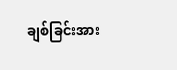ချစ်ခြင်းအား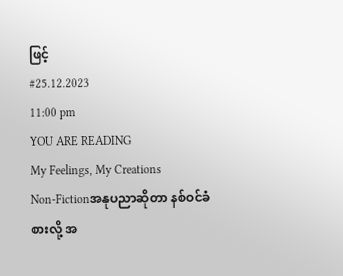ဖြင့်
#25.12.2023
11:00 pm
YOU ARE READING
My Feelings, My Creations
Non-Fictionအနုပညာဆိုတာ နစ်ဝင်ခံစားလို့ အ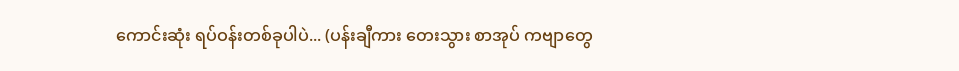ကောင်းဆုံး ရပ်ဝန်းတစ်ခုပါပဲ... (ပန်းချီကား တေးသွား စာအုပ် ကဗျာတွေ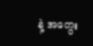နဲ့ အတွေး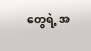တွေရဲ့ အ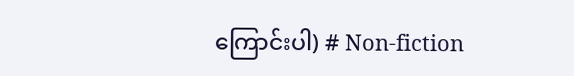ကြောင်းပါ) # Non-fiction